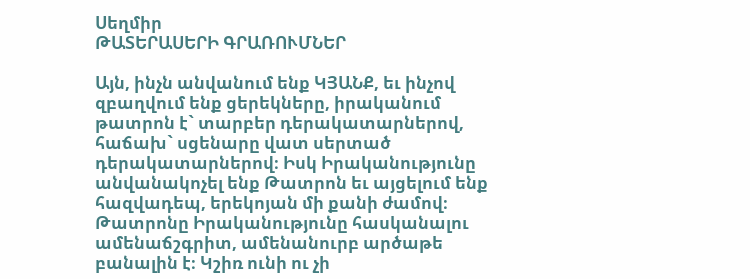Սեղմիր
ԹԱՏԵՐԱՍԵՐԻ ԳՐԱՌՈՒՄՆԵՐ

Այն, ինչն անվանում ենք ԿՅԱՆՔ, եւ ինչով զբաղվում ենք ցերեկները, իրականում թատրոն է` տարբեր դերակատարներով, հաճախ` սցենարը վատ սերտած դերակատարներով։ Իսկ Իրականությունը անվանակոչել ենք Թատրոն եւ այցելում ենք հազվադեպ, երեկոյան մի քանի ժամով։ Թատրոնը Իրականությունը հասկանալու ամենաճշգրիտ, ամենանուրբ արծաթե բանալին է։ Կշիռ ունի ու չի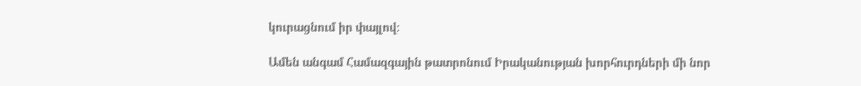կուրացնում իր փայլով։

Ամեն անգամ Համազգային թատրոնում Իրականության խորհուրդների մի նոր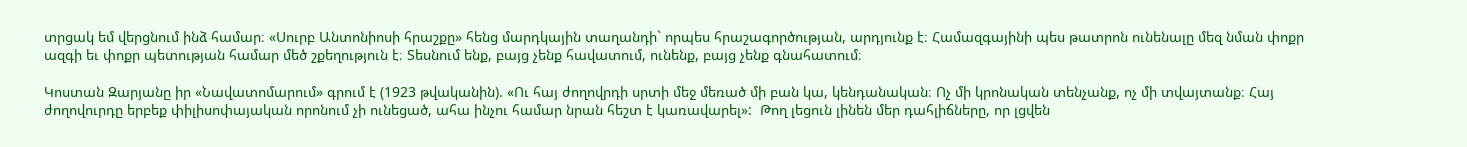տրցակ եմ վերցնում ինձ համար։ «Սուրբ Անտոնիոսի հրաշքը» հենց մարդկային տաղանդի` որպես հրաշագործության, արդյունք է։ Համազգայինի պես թատրոն ունենալը մեզ նման փոքր ազգի եւ փոքր պետության համար մեծ շքեղություն է։ Տեսնում ենք, բայց չենք հավատում, ունենք, բայց չենք գնահատում։

Կոստան Զարյանը իր «Նավատոմարում» գրում է (1923 թվականին). «Ու հայ ժողովրդի սրտի մեջ մեռած մի բան կա, կենդանական։ Ոչ մի կրոնական տենչանք, ոչ մի տվայտանք։ Հայ ժողովուրդը երբեք փիլիսոփայական որոնում չի ունեցած, ահա ինչու համար նրան հեշտ է կառավարել»:  Թող լեցուն լինեն մեր դահլիճները, որ լցվեն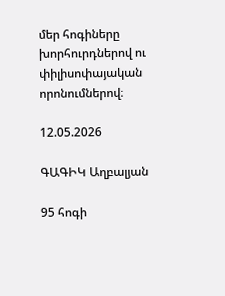մեր հոգիները խորհուրդներով ու փիլիսոփայական որոնումներով։

12.05.2026

ԳԱԳԻԿ Աղբալյան

95 հոգի